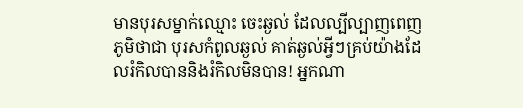មានបុរសម្នាក់ឈ្មោះ ចេះឆ្ងល់ ដែលល្បីល្បាញពេញភូមិថាជា បុរសកំពូលឆ្ងល់ គាត់ឆ្ងល់អ្វីៗគ្រប់យ៉ាងដែលរំកិលបាននិងរំកិលមិនបាន! អ្នកណា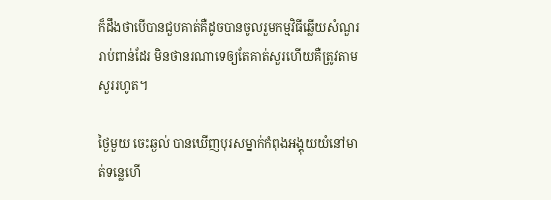ក៏ដឹងថាបើបានជួបគាត់គឺដូចបានចូលរួមកម្មវិធីឆ្លើយសំណួររាប់ពាន់ដែរ មិនថានរណាទេឲ្យតែគាត់សួរហើយគឺត្រូវតាមសួររហូត។

ថ្ងៃមួយ ចេះឆ្ងល់ បានឃើញបុរសម្នាក់កំពុងអង្គុយយំនៅមាត់ទន្លេហើ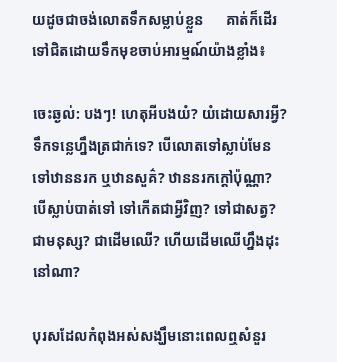យដូចជាចង់លោតទឹកសម្លាប់ខ្លួន      គាត់ក៏ដើរទៅជិតដោយទឹកមុខចាប់អារម្មណ៍យ៉ាងខ្លាំង៖

ចេះឆ្ងល់: បងៗ! ហេតុអីបងយំ? យំដោយសារអ្វី? ទឹកទន្លេហ្នឹងត្រជាក់ទេ? បើលោតទៅស្លាប់មែនទៅឋាននរក ឬឋានសួគ៌? ឋាននរកក្តៅប៉ុណ្ណា? បើស្លាប់បាត់ទៅ ទៅកើតជាអ្វីវិញ? ទៅជាសត្វ? ជាមនុស្ស? ជាដើមឈើ? ហើយដើមឈើហ្នឹងដុះនៅណា?

បុរសដែលកំពុងអស់សង្ឃឹមនោះពេលឮសំនួរ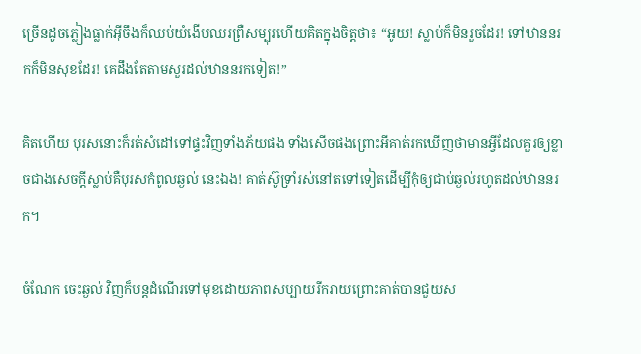ច្រើនដូចភ្លៀងធ្លាក់អ៊ីចឹងក៏ឈប់យំងើបឈរព្រឺសម្បុរហើយគិតក្នុងចិត្តថា៖ “អូយ! ស្លាប់ក៏មិនរួចដែរ! ទៅឋាននរកក៏មិនសុខដែរ! គេដឹងតែតាមសួរដល់ឋាននរកទៀត!”

គិតហើយ បុរសនោះក៏រត់សំដៅទៅផ្ទះវិញទាំងភ័យផង ទាំងសើចផងព្រោះអីគាត់រកឃើញថាមានអ្វីដែលគួរឲ្យខ្លាចជាងសេចក្តីស្លាប់គឺបុរសកំពូលឆ្ងល់ នេះឯង! គាត់ស៊ូទ្រាំរស់នៅតទៅទៀតដើម្បីកុំឲ្យជាប់ឆ្ងល់រហូតដល់ឋាននរក។

ចំណែក ចេះឆ្ងល់ វិញក៏បន្តដំណើរទៅមុខដោយភាពសប្បាយរីករាយព្រោះគាត់បានជួយស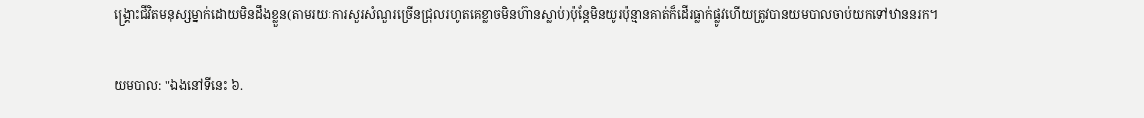ង្គ្រោះជីវិតមនុស្សម្នាក់ដោយមិនដឹងខ្លួន(តាមរយៈការសួរសំណួរច្រើនជ្រុលរហូតគេខ្លាចមិនហ៊ានស្លាប់)ប៉ុន្តែមិនយូរប៉ុន្មានគាត់ក៏ដើរធ្លាក់ផ្លូវហើយត្រូវបានយមបាលចាប់យកទៅឋាននរក។

យមបាល: "ឯងនៅទីនេះ ៦.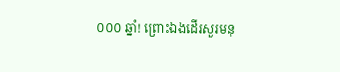០០០ ឆ្នាំ! ព្រោះឯងដើរសួរមនុ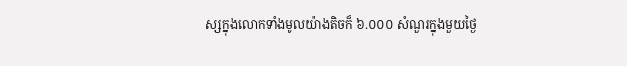ស្សក្នុងលោកទាំងមូលយ៉ាងតិចក៏ ៦.០០០ សំណួរក្នុងមួយថ្ងៃ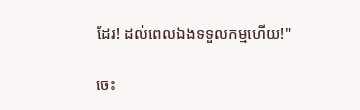ដែរ! ដល់ពេលឯងទទួលកម្មហើយ!"

ចេះ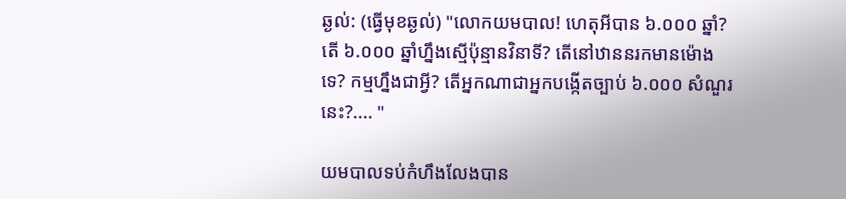ឆ្ងល់: (ធ្វើមុខឆ្ងល់) "លោកយមបាល! ហេតុអីបាន ៦.០០០ ឆ្នាំ? តើ ៦.០០០ ឆ្នាំហ្នឹងស្មើប៉ុន្មានវិនាទី? តើនៅឋាននរកមានម៉ោងទេ? កម្មហ្នឹងជាអ្វី? តើអ្នកណាជាអ្នកបង្កើតច្បាប់ ៦.០០០ សំណួរនេះ?.... "

យមបាលទប់កំហឹងលែងបាន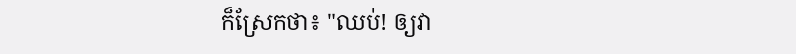ក៏ស្រែកថា៖ "ឈប់! ឲ្យវា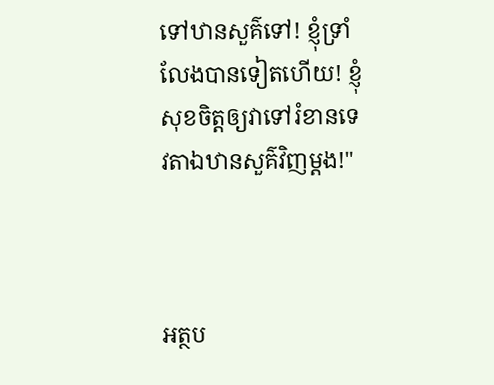ទៅឋានសួគ៌ទៅ! ខ្ញុំទ្រាំលែងបានទៀតហើយ! ខ្ញុំសុខចិត្តឲ្យវាទៅរំខានទេវតាឯឋានសួគ៌វិញម្តង!"



អត្ថប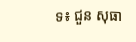ទ៖ ជួន សុធា